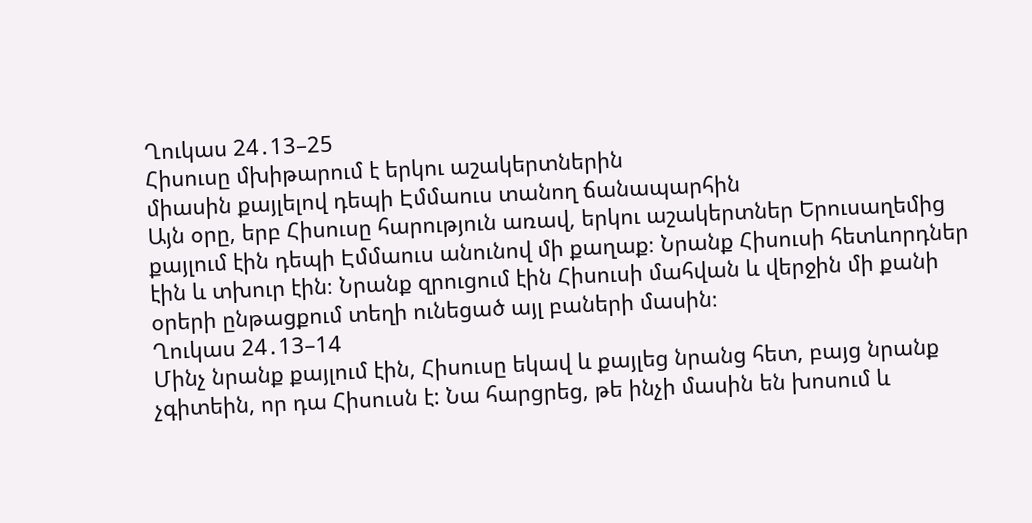Ղուկաս 24․13–25
Հիսուսը մխիթարում է երկու աշակերտներին
միասին քայլելով դեպի Էմմաուս տանող ճանապարհին
Այն օրը, երբ Հիսուսը հարություն առավ, երկու աշակերտներ Երուսաղեմից քայլում էին դեպի Էմմաուս անունով մի քաղաք։ Նրանք Հիսուսի հետևորդներ էին և տխուր էին։ Նրանք զրուցում էին Հիսուսի մահվան և վերջին մի քանի օրերի ընթացքում տեղի ունեցած այլ բաների մասին։
Ղուկաս 24․13–14
Մինչ նրանք քայլում էին, Հիսուսը եկավ և քայլեց նրանց հետ, բայց նրանք չգիտեին, որ դա Հիսուսն է: Նա հարցրեց, թե ինչի մասին են խոսում և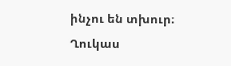ինչու են տխուր։
Ղուկաս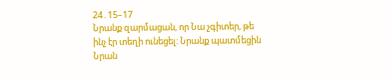24․15–17
Նրանք զարմացան, որ Նա չգիտեր, թե ինչ էր տեղի ունեցել: Նրանք պատմեցին Նրան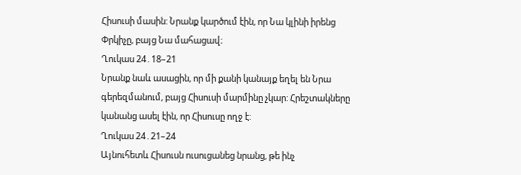Հիսուսի մասին: Նրանք կարծում էին, որ Նա կլինի իրենց Փրկիչը, բայց Նա մահացավ։
Ղուկաս 24․18–21
Նրանք նաև ասացին, որ մի քանի կանայք եղել են Նրա գերեզմանում, բայց Հիսուսի մարմինը չկար: Հրեշտակները կանանց ասել էին, որ Հիսուսը ողջ է:
Ղուկաս 24․21–24
Այնուհետև Հիսուսն ուսուցանեց նրանց, թե ինչ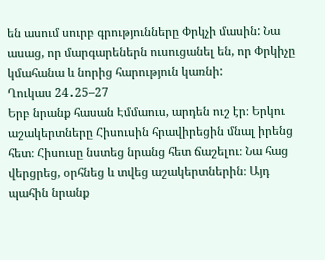են ասում սուրբ գրությունները Փրկչի մասին: Նա ասաց, որ մարգարեներն ուսուցանել են, որ Փրկիչը կմահանա և նորից հարություն կառնի:
Ղուկաս 24․25–27
Երբ նրանք հասան Էմմաուս, արդեն ուշ էր։ Երկու աշակերտները Հիսուսին հրավիրեցին մնալ իրենց հետ։ Հիսուսը նստեց նրանց հետ ճաշելու։ Նա հաց վերցրեց, օրհնեց և տվեց աշակերտներին։ Այդ պահին նրանք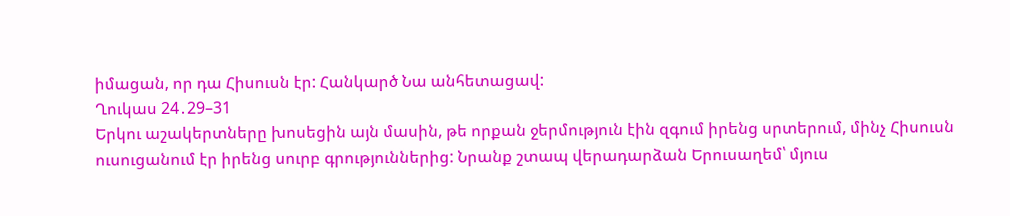իմացան, որ դա Հիսուսն էր: Հանկարծ Նա անհետացավ:
Ղուկաս 24․29–31
Երկու աշակերտները խոսեցին այն մասին, թե որքան ջերմություն էին զգում իրենց սրտերում, մինչ Հիսուսն ուսուցանում էր իրենց սուրբ գրություններից: Նրանք շտապ վերադարձան Երուսաղեմ՝ մյուս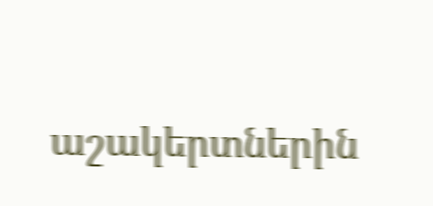աշակերտներին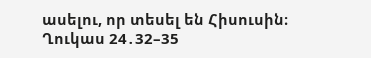ասելու, որ տեսել են Հիսուսին։
Ղուկաս 24․32–35